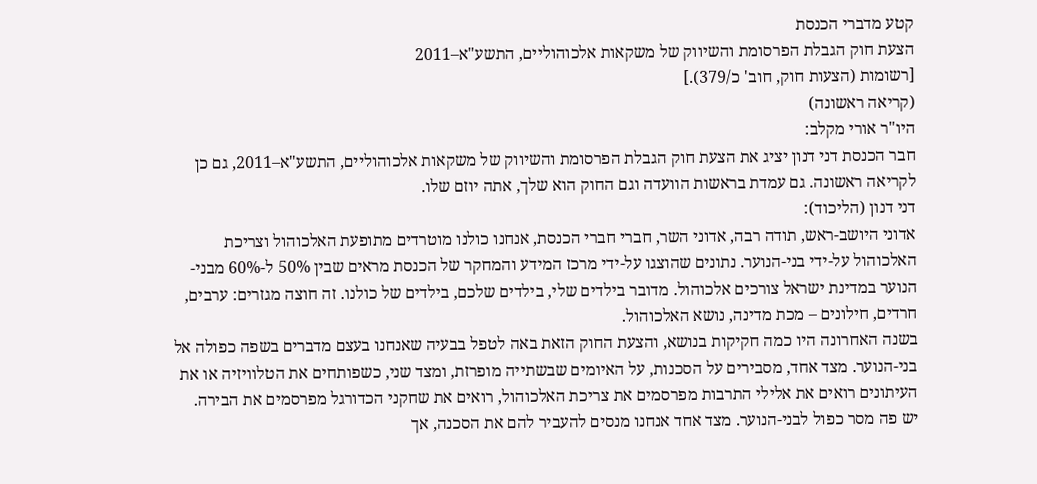קטע מדברי הכנסת
הצעת חוק הגבלת הפרסומת והשיווק של משקאות אלכוהוליים, התשע"א–2011
[רשומות (הצעות חוק, חוב' כ/379).]
(קריאה ראשונה)
היו"ר אורי מקלב:
חבר הכנסת דני דנון יציג את הצעת חוק הגבלת הפרסומת והשיווק של משקאות אלכוהוליים, התשע"א–2011, גם כן לקריאה ראשונה. גם עמדת בראשות הוועדה וגם החוק הוא שלך, אתה יוזם שלו.
דני דנון (הליכוד):
אדוני היושב-ראש, תודה רבה, אדוני השר, חברי חברי הכנסת, אנחנו כולנו מוטרדים מתופעת האלכוהול וצריכת האלכוהול על-ידי בני-הנוער. נתונים שהוצגו על-ידי מרכז המידע והמחקר של הכנסת מראים שבין 50% ל-60% מבני-הנוער במדינת ישראל צורכים אלכוהול. מדובר בילדים שלי, בילדים שלכם, בילדים של כולנו. זה חוצה מגזרים: ערבים, חרדים, חילונים – מכת מדינה, נושא האלכוהול.
בשנה האחרונה היו כמה חקיקות בנושא, והצעת החוק הזאת באה לטפל בבעיה שאנחנו בעצם מדברים בשפה כפולה אל בני-הנוער. מצד אחד, מסבירים על הסכנות, על האיומים שבשתייה מופרזת, ומצד שני, כשפותחים את הטלוויזיה או את העיתונים רואים את אלילי התרבות מפרסמים את צריכת האלכוהול, רואים את שחקני הכדורגל מפרסמים את הבירה.
יש פה מסר כפול לבני-הנוער. מצד אחד אנחנו מנסים להעביר להם את הסכנה, אך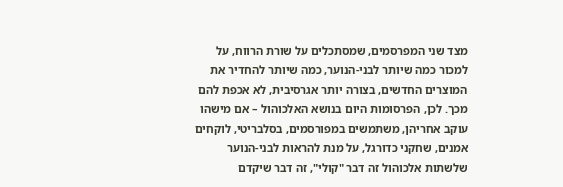מצד שני המפרסמים, שמסתכלים על שורת הרווח, על למכור כמה שיותר לבני-הנוער, כמה שיותר להחדיר את המוצרים החדשים, בצורה יותר אגרסיבית, לא אכפת להם מכך. לכן, הפרסומות היום בנושא האלכוהול – אם מישהו עוקב אחריהן, משתמשים במפורסמים, בסלבריטי, לוקחים אמנים, שחקני כדורגל, על מנת להראות לבני-הנוער שלשתות אלכוהול זה דבר "קולי", זה דבר שיקדם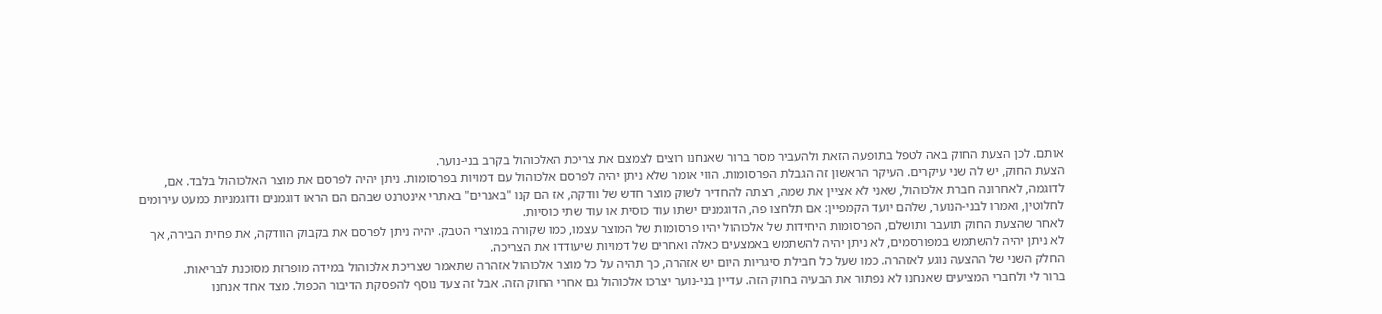אותם. לכן הצעת החוק באה לטפל בתופעה הזאת ולהעביר מסר ברור שאנחנו רוצים לצמצם את צריכת האלכוהול בקרב בני-נוער.
הצעת החוק, יש לה שני עיקרים. העיקר הראשון זה הגבלת הפרסומות. הווי אומר שלא ניתן יהיה לפרסם אלכוהול עם דמויות בפרסומות. ניתן יהיה לפרסם את מוצר האלכוהול בלבד. אם, לדוגמה, לאחרונה חברת אלכוהול, שאני לא אציין את שמה, רצתה להחדיר לשוק מוצר חדש של וודקה, אז הם קנו "באנרים" באתרי אינטרנט שבהם הם הראו דוגמנים ודוגמניות כמעט עירומים לחלוטין, ואמרו לבני-הנוער, שלהם יועד הקמפיין: אם תלחצו פה, הדוגמנים ישתו עוד כוסית או עוד שתי כוסיות.
לאחר שהצעת החוק תועבר ותושלם, הפרסומות היחידות של אלכוהול יהיו פרסומות של המוצר עצמו, כמו שקורה במוצרי הטבק. יהיה ניתן לפרסם את בקבוק הוודקה, את פחית הבירה, אך לא ניתן יהיה להשתמש במפורסמים, לא ניתן יהיה להשתמש באמצעים כאלה ואחרים של דמויות שיעודדו את הצריכה.
החלק השני של ההצעה נוגע לאזהרה. כמו שעל כל חבילת סיגריות היום יש אזהרה, כך תהיה על כל מוצר אלכוהול אזהרה שתאמר שצריכת אלכוהול במידה מופרזת מסוכנת לבריאות.
ברור לי ולחברי המציעים שאנחנו לא נפתור את הבעיה בחוק הזה. עדיין בני-נוער יצרכו אלכוהול גם אחרי החוק הזה. אבל זה צעד נוסף להפסקת הדיבור הכפול. מצד אחד אנחנו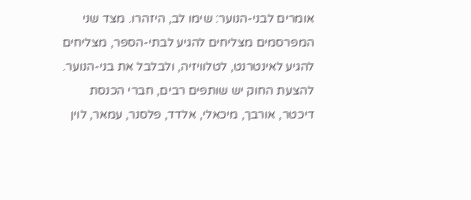אומרים לבני-הנוער: שימו לב, היזהרו. מצד שני המפרסמים מצליחים להגיע לבתי-הספר, מצליחים להגיע לאינטרנט, לטלוויזיה, ולבלבל את בני-הנוער.
להצעת החוק יש שותפים רבים, חברי הכנסת דיכטר, אורבך, מיכאלי, אלדד, פלסנר, עמאר, לוין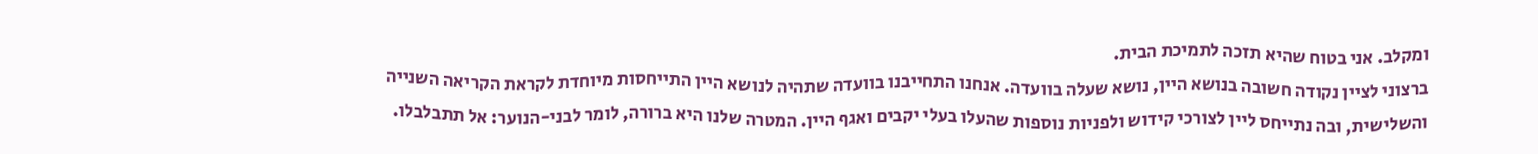ומקלב. אני בטוח שהיא תזכה לתמיכת הבית.
ברצוני לציין נקודה חשובה בנושא היין, נושא שעלה בוועדה. אנחנו התחייבנו בוועדה שתהיה לנושא היין התייחסות מיוחדת לקראת הקריאה השנייה והשלישית, ובה נתייחס ליין לצורכי קידוש ולפניות נוספות שהעלו בעלי יקבים ואגף היין. המטרה שלנו היא ברורה, לומר לבני-הנוער: אל תתבלבלו.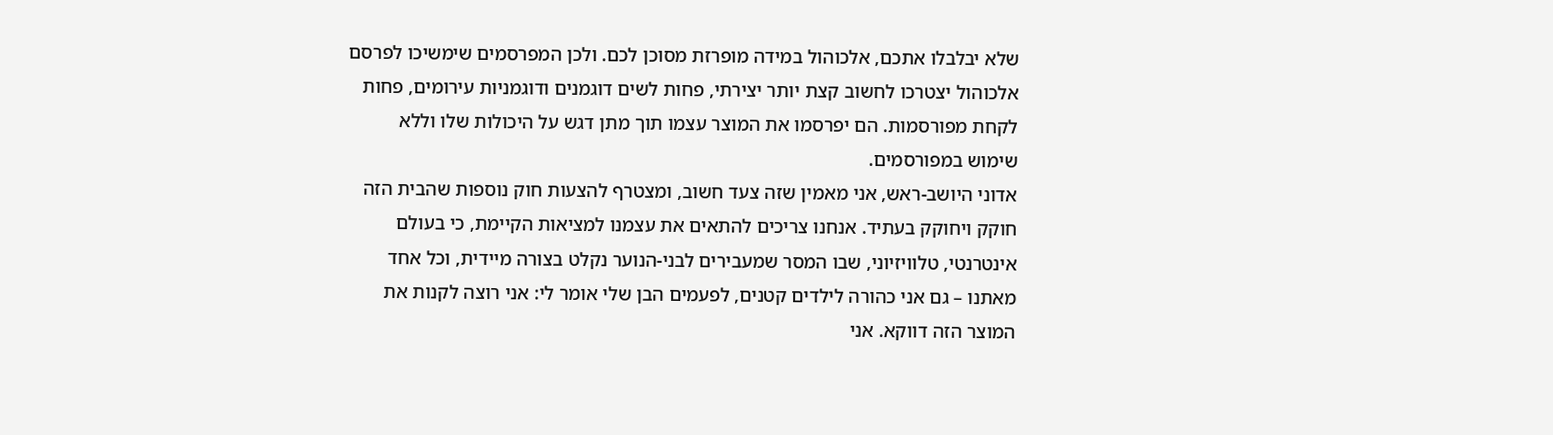שלא יבלבלו אתכם, אלכוהול במידה מופרזת מסוכן לכם. ולכן המפרסמים שימשיכו לפרסם אלכוהול יצטרכו לחשוב קצת יותר יצירתי, פחות לשים דוגמנים ודוגמניות עירומים, פחות לקחת מפורסמות. הם יפרסמו את המוצר עצמו תוך מתן דגש על היכולות שלו וללא שימוש במפורסמים.
אדוני היושב-ראש, אני מאמין שזה צעד חשוב, ומצטרף להצעות חוק נוספות שהבית הזה חוקק ויחוקק בעתיד. אנחנו צריכים להתאים את עצמנו למציאות הקיימת, כי בעולם אינטרנטי, טלוויזיוני, שבו המסר שמעבירים לבני-הנוער נקלט בצורה מיידית, וכל אחד מאתנו – גם אני כהורה לילדים קטנים, לפעמים הבן שלי אומר לי: אני רוצה לקנות את המוצר הזה דווקא. אני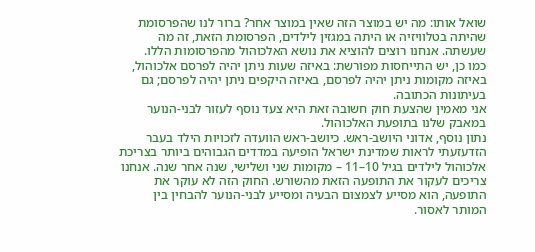שואל אותו: מה יש במוצר הזה שאין במוצר אחר? ברור לנו שהפרסומת שהיתה בטלוויזיה או היתה במגזין לילדים, הפרסומת הזאת, זה מה שעשתה. אנחנו רוצים להוציא את נושא האלכוהול מהפרסומות הללו.
כמו כן, יש התייחסות מפורשת: באיזה שעות ניתן יהיה לפרסם אלכוהול, באיזה מקומות ניתן יהיה לפרסם, באיזה היקפים ניתן יהיה לפרסם; גם בעיתונות הכתובה.
אני מאמין שהצעת חוק חשובה זאת היא צעד נוסף לעזור לבני-הנוער במאבק שלנו בתופעת האלכוהול.
נתון נוסף, אדוני היושב-ראש. כיושב-ראש הוועדה לזכויות הילד בעבר הזדעזעתי לראות שמדינת ישראל הופיעה במדדים הגבוהים ביותר בצריכת אלכוהול לילדים בגיל 10–11 – מקומות שני ושלישי, שנה אחר שנה. אנחנו צריכים לעקור את התופעה הזאת מהשורש. החוק הזה לא עוקר את התופעה, הוא מסייע לצמצום הבעיה ומסייע לבני-הנוער להבחין בין המותר לאסור.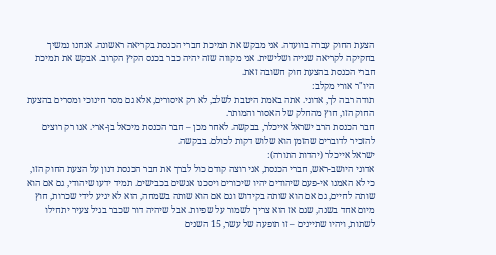הצעת החוק עברה בוועדה. אני מבקש את תמיכת חברי הכנסת בקריאה ראשונה. אנחנו נמשיך בחקיקה לקריאה שנייה ושלישית. אני מקווה שזה יהיה כבר בכנס הקיץ הקרוב. אבקש את תמיכת חברי הכנסת בהצעת חוק חשובה זאת.
היו"ר אורי מקלב:
תודה רבה לך, אדוני. אתה באמת היטבת לשלב, לא רק איסורים, אלא גם מסר חינוכי ומסרים בהצעת החוק הזו, חוץ מהחלק של האסור והמותר.
חבר הכנסת הרב ישראל אייכלר, בבקשה. לאחר מכן – חבר הכנסת מיכאל בן-ארי. אנו רק רוצים להזכיר לדוברים שהזמן הוא שלוש דקות לכולם. בבקשה.
ישראל אייכלר (יהדות התורה):
אדוני היושב-ראש, חברי הכנסת, אני רוצה קודם כול לברך את חבר הכנסת דנון על הצעת החוק הזו, כי לא האמנו אי-פעם שיהודים יהיו שיכורים ויסכנו אנשים בכבישים. תמיד ידעו שיהודי, גם אם הוא שותה לחיים, גם אם הוא שותה בקידוש וגם אם הוא שותה בשמחה, הוא לא יגיע לידי שכרות, חוץ מיום אחד בשנה, שגם אז הוא צריך לשמור על שפיות. אבל שיהיה דור שכבר בגיל צעיר יתחילו לשתות, ויהיו שתיינים – זו תופעה של עשר, 15 השנים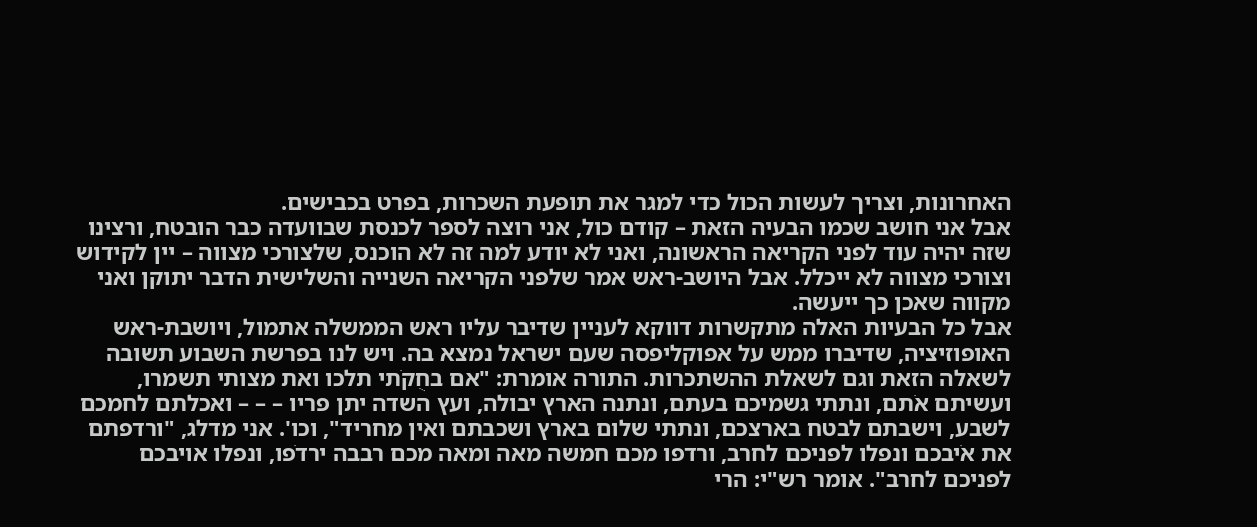האחרונות, וצריך לעשות הכול כדי למגר את תופעת השכרות, בפרט בכבישים.
אבל אני חושב שכמו הבעיה הזאת – קודם כול, אני רוצה לספר לכנסת שבוועדה כבר הובטח, ורצינו שזה יהיה עוד לפני הקריאה הראשונה, ואני לא יודע למה זה לא הוכנס, שלצורכי מצווה – יין לקידוש וצורכי מצווה לא ייכלל. אבל היושב-ראש אמר שלפני הקריאה השנייה והשלישית הדבר יתוקן ואני מקווה שאכן כך ייעשה.
אבל כל הבעיות האלה מתקשרות דווקא לעניין שדיבר עליו ראש הממשלה אתמול, ויושבת-ראש האופוזיציה, שדיברו ממש על אפוקליפסה שעם ישראל נמצא בה. ויש לנו בפרשת השבוע תשובה לשאלה הזאת וגם לשאלת ההשתכרות. התורה אומרת: "אם בחֻקֹתי תלכו ואת מצותי תשמרו, ועשיתם אֹתם, ונתתי גשמיכם בעתם, ונתנה הארץ יבולה, ועץ השדה יתן פריו – – – ואכלתם לחמכם לשבע, וישבתם לבטח בארצכם, ונתתי שלום בארץ ושכבתם ואין מחריד", וכו'. אני מדלג, "ורדפתם את אֹיבכם ונפלו לפניכם לחרב, ורדפו מכם חמשה מאה ומאה מכם רבבה ירדֹפו, ונפלו אויבכם לפניכם לחרב". אומר רש"י: הרי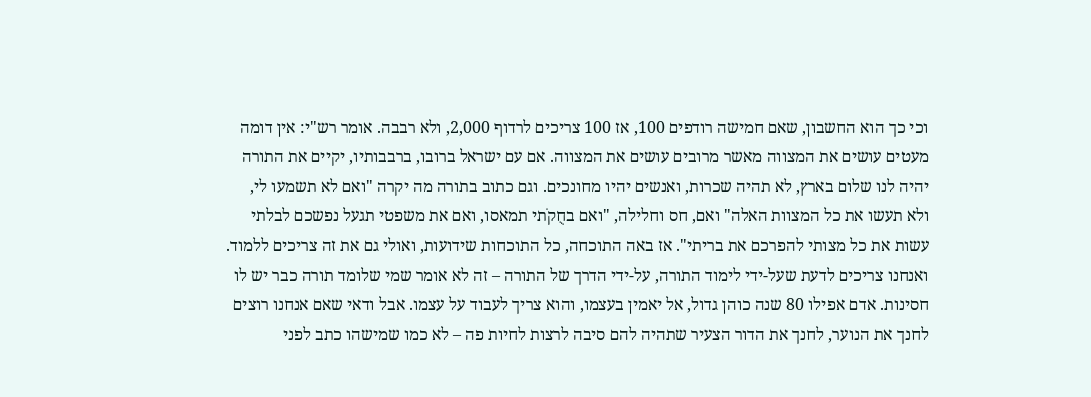וכי כך הוא החשבון, שאם חמישה רודפים 100, אז 100 צריכים לרדוף 2,000, ולא רבבה. אומר רש"י: אין דומה מעטים עושים את המצווה מאשר מרובים עושים את המצווה. אם עם ישראל ברובו, ברבבותיו, יקיים את התורה יהיה לנו שלום בארץ, לא תהיה שכרות, ואנשים יהיו מחונכים. וגם כתוב בתורה מה יקרה "ואם לא תשמעו לי, ולא תעשו את כל המצוות האלה" ואם, חס וחלילה, "ואם בחֻקֹתי תמאסו, ואם את משפטי תגעל נפשכם לבלתי עשות את כל מצותי להפרכם את בריתי". אז באה התוכחה, כל התוכחות שידועות, ואולי גם את זה צריכים ללמוד.
ואנחנו צריכים לדעת שעל-ידי לימוד התורה, על-ידי הדרך של התורה – זה לא אומר שמי שלומד תורה כבר יש לו חסינות. אדם אפילו 80 שנה כוהן גדול, אל יאמין בעצמו, והוא צריך לעבוד על עצמו. אבל ודאי שאם אנחנו רוצים לחנך את הנוער, לחנך את הדור הצעיר שתהיה להם סיבה לרצות לחיות פה – לא כמו שמישהו כתב לפני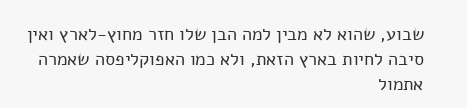שבוע, שהוא לא מבין למה הבן שלו חזר מחוץ-לארץ ואין סיבה לחיות בארץ הזאת, ולא כמו האפוקליפסה שאמרה אתמול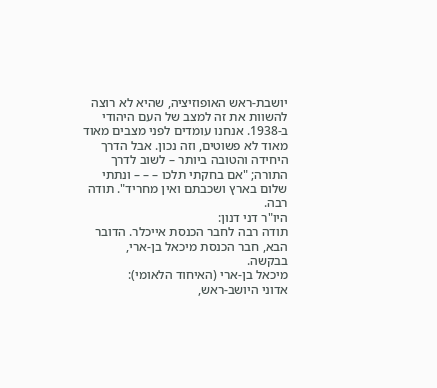יושבת-ראש האופוזיציה, שהיא לא רוצה להשוות את זה למצב של העם היהודי ב-1938. אנחנו עומדים לפני מצבים מאוד מאוד לא פשוטים, וזה נכון. אבל הדרך היחידה והטובה ביותר – לשוב לדרך התורה; "אם בחקתי תלכו – – – ונתתי שלום בארץ ושכבתם ואין מחריד". תודה רבה.
היו"ר דני דנון:
תודה רבה לחבר הכנסת אייכלר. הדובר הבא, חבר הכנסת מיכאל בן-ארי, בבקשה.
מיכאל בן-ארי (האיחוד הלאומי):
אדוני היושב-ראש,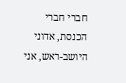חברי חברי הכנסת, אדוני היושב-ראש, אני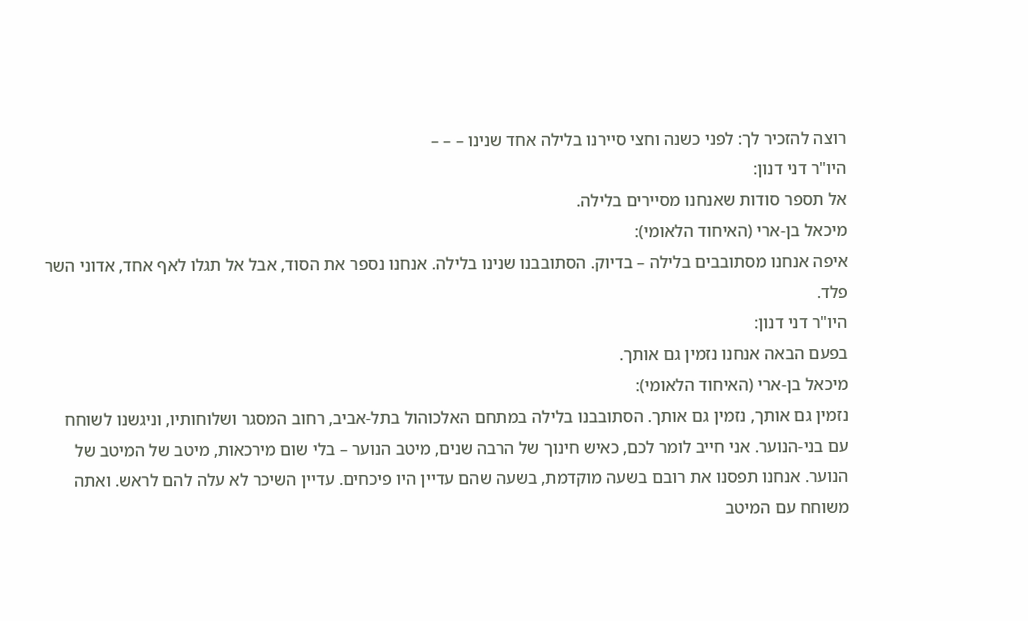רוצה להזכיר לך: לפני כשנה וחצי סיירנו בלילה אחד שנינו – – –
היו"ר דני דנון:
אל תספר סודות שאנחנו מסיירים בלילה.
מיכאל בן-ארי (האיחוד הלאומי):
איפה אנחנו מסתובבים בלילה – בדיוק. הסתובבנו שנינו בלילה. אנחנו נספר את הסוד, אבל אל תגלו לאף אחד, אדוני השר פלד.
היו"ר דני דנון:
בפעם הבאה אנחנו נזמין גם אותך.
מיכאל בן-ארי (האיחוד הלאומי):
נזמין גם אותך, נזמין גם אותך. הסתובבנו בלילה במתחם האלכוהול בתל-אביב, רחוב המסגר ושלוחותיו, וניגשנו לשוחח עם בני-הנוער. אני חייב לומר לכם, כאיש חינוך של הרבה שנים, מיטב הנוער – בלי שום מירכאות, מיטב של המיטב של הנוער. אנחנו תפסנו את רובם בשעה מוקדמת, בשעה שהם עדיין היו פיכחים. עדיין השיכר לא עלה להם לראש. ואתה משוחח עם המיטב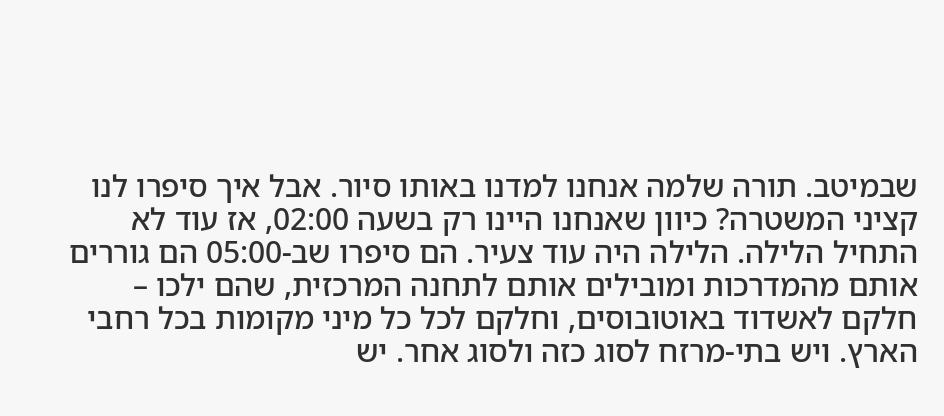שבמיטב. תורה שלמה אנחנו למדנו באותו סיור. אבל איך סיפרו לנו קציני המשטרה? כיוון שאנחנו היינו רק בשעה 02:00, אז עוד לא התחיל הלילה. הלילה היה עוד צעיר. הם סיפרו שב-05:00 הם גוררים אותם מהמדרכות ומובילים אותם לתחנה המרכזית, שהם ילכו – חלקם לאשדוד באוטובוסים, וחלקם לכל כל מיני מקומות בכל רחבי הארץ. ויש בתי-מרזח לסוג כזה ולסוג אחר. יש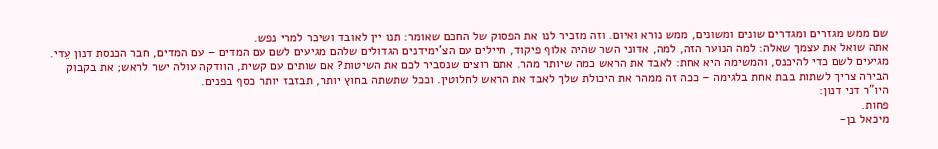שם ממש מגזרים ומגדרים שונים ומשונים, ממש נורא ואיום. וזה מזכיר לנו את הפסוק של החכם שאומר: תנו יין לאובד ושיכר למרי נפש.
אתה שואל את עצמך שאלה: למה הנוער הזה, למה, אדוני השר שהיה אלוף פיקוד, חיילים עם הצ'ימידנים הגדולים שלהם מגיעים לשם עם המדים – עם המדים, חבר הכנסת דנון עֵדי. מגיעים לשם כדי להיכנס, והמשימה היא אחת: לאבד את הראש כמה שיותר מהר. אתם רוצים שנסביר לכם את השיטות? אם שותים עם קשית, הוודקה עולה ישר לראש; את בקבוק הבירה צריך לשתות בבת אחת בלגימה – ככה זה ממהר את היכולת שלך לאבד את הראש לחלוטין. וככל שתשתה בחוץ יותר, תבזבז יותר כסף בפנים.
היו"ר דני דנון:
פחות.
מיכאל בן-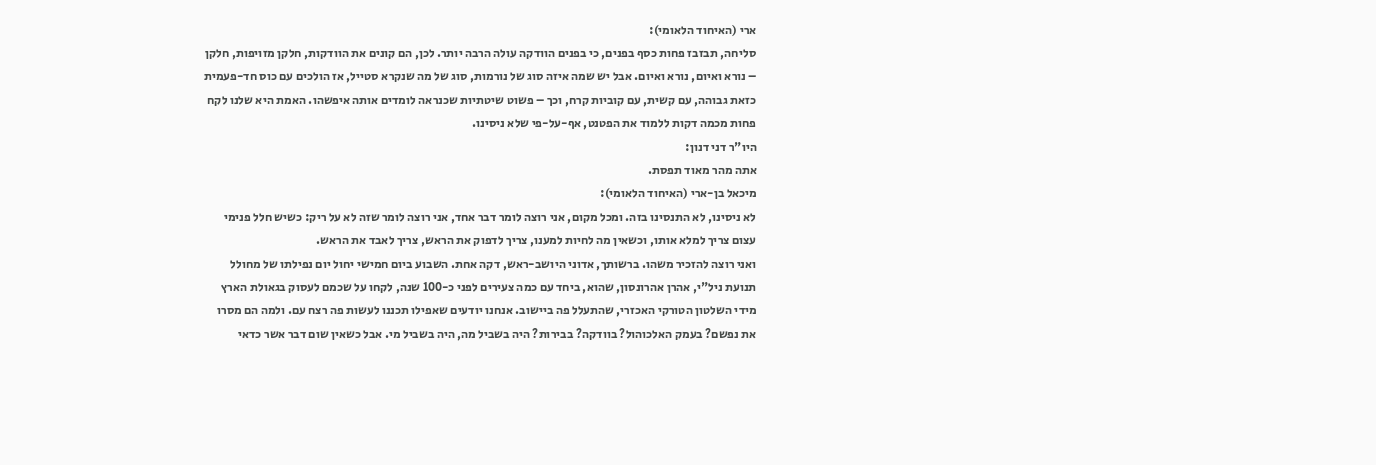ארי (האיחוד הלאומי):
סליחה, תבזבז פחות כסף בפנים, כי בפנים הוודקה עולה הרבה יותר. לכן, הם קונים את הוודקות, חלקן מזויפות, חלקן – נורא ואיום, נורא ואיום. אבל יש שמה איזה סוג של נורמות, סוג של מה שנקרא סטייל, אז הולכים עם כוס חד-פעמית כזאת גבוהה, עם קשית, עם קוביות קרח, וכך – פשוט שיטתיות שכנראה לומדים אותה איפשהו. האמת היא שלנו לקח פחות מכמה דקות ללמוד את הפטנט, אף-על-פי שלא ניסינו.
היו"ר דני דנון:
אתה מהר מאוד תפסת.
מיכאל בן-ארי (האיחוד הלאומי):
לא ניסינו, לא התנסינו בזה. ומכל מקום, אני רוצה לומר דבר אחד, אני רוצה לומר שזה לא על ריק: כשיש חלל פנימי עצום צריך למלא אותו, וכשאין מה לחיות למענו, צריך לדפוק את הראש, צריך לאבד את הראש.
ואני רוצה להזכיר משהו. ברשותך, אדוני היושב-ראש, דקה אחת. השבוע ביום חמישי יחול יום נפילתו של מחולל תנועת ניל"י, אהרן אהרונסון, שהוא, ביחד עם כמה צעירים לפני כ-100 שנה, לקחו על שכמם לעסוק בגאולת הארץ מידי השלטון הטורקי האכזרי, שהתעלל פה ביישוב. אנחנו יודעים שאפילו תכננו לעשות פה רצח עם. ולמה הם מסרו את נפשם? בעמק האלכוהול? בוודקה? בבירות? היה בשביל מה, היה בשביל מי. אבל כשאין שום דבר אשר כדאי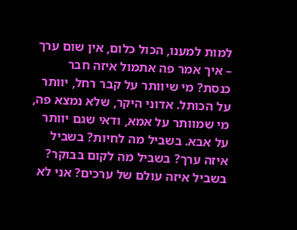למות למענו, הכול כלום, אין שום ערך – איך אמר פה אתמול איזה חבר כנסת? מי שיוותר על קבר רחל, יוותר על הכותל. אדוני היקר, שלא נמצא פה, מי שמוותר על אמא, ודאי שגם יוותר על אבא. בשביל מה לחיות? בשביל איזה ערך? בשביל מה לקום בבוקר? בשביל איזה עולם של ערכים? אני לא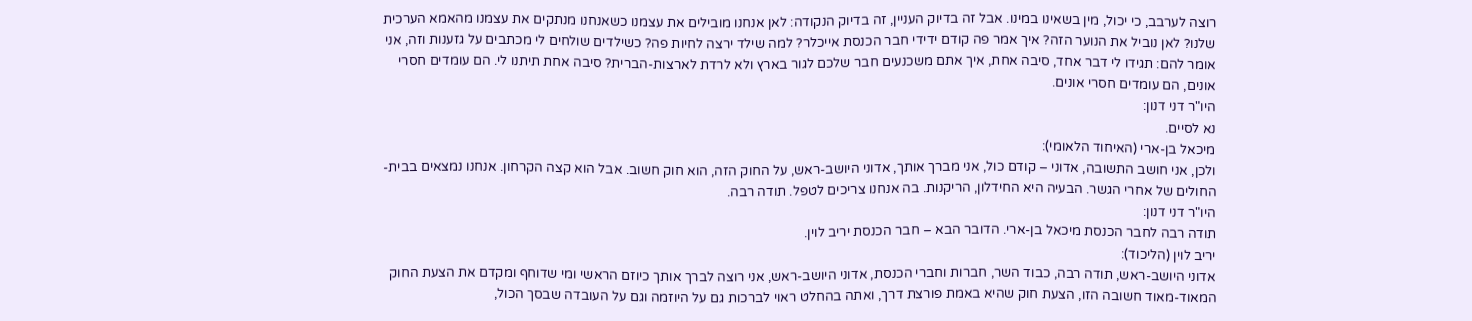רוצה לערבב, כי יכול, מין בשאינו במינו. אבל זה בדיוק העניין, זה בדיוק הנקודה: לאן אנחנו מובילים את עצמנו כשאנחנו מנתקים את עצמנו מהאמא הערכית שלנו? לאן נוביל את הנוער הזה? איך אמר פה קודם ידידי חבר הכנסת אייכלר? למה שילד ירצה לחיות פה? כשילדים שולחים לי מכתבים על גזענות וזה, אני אומר להם: תגידו לי דבר אחד, סיבה אחת, איך אתם משכנעים חבר שלכם לגור בארץ ולא לרדת לארצות-הברית? סיבה אחת תיתנו לי. הם עומדים חסרי אונים, הם עומדים חסרי אונים.
היו"ר דני דנון:
נא לסיים.
מיכאל בן-ארי (האיחוד הלאומי):
ולכן, אני חושב התשובה, אדוני – קודם כול, אני מברך אותך, אדוני היושב-ראש, על החוק הזה, הוא חוק חשוב. אבל הוא קצה הקרחון. אנחנו נמצאים בבית-החולים של אחרי הגשר. הבעיה היא החידלון, הריקנות. בה אנחנו צריכים לטפל. תודה רבה.
היו"ר דני דנון:
תודה רבה לחבר הכנסת מיכאל בן-ארי. הדובר הבא – חבר הכנסת יריב לוין.
יריב לוין (הליכוד):
אדוני היושב-ראש, תודה רבה, כבוד השר, חברות וחברי הכנסת, אדוני היושב-ראש, אני רוצה לברך אותך כיוזם הראשי ומי שדוחף ומקדם את הצעת החוק המאוד-מאוד חשובה הזו, הצעת חוק שהיא באמת פורצת דרך, ואתה בהחלט ראוי לברכות גם על היוזמה וגם על העובדה שבסך הכול,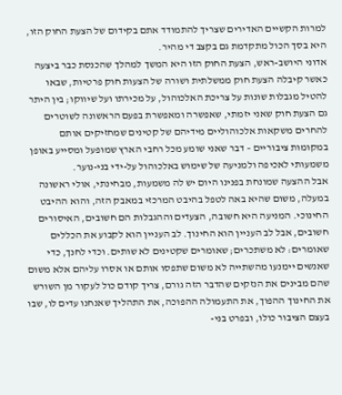למרות הקשיים האדירים שצריך להתמודד אתם בקידום של הצעת החוק הזו, היא בסך הכול מתקדמת גם בקצב די מהיר.
אדוני היושב-ראש, הצעת החוק הזו היא המשך למהלך שהכנסת כבר ביצעה כאשר קיבלה הצעת חוק ממשלתית ושורה של הצעות חוק פרטיות, שבאו להטיל מגבלות שונות על צריכת האלכוהול, על מכירתו ועל שיווקו; בין היתר גם הצעת חוק שאני יזמתי, שאפשרה ומאפשרת בפעם הראשונה לשוטרים להחרים משקאות אלכוהוליים מידיהם של קטינים שמחזיקים אותם במקומות ציבוריים – דבר שאני שומע מכל רחבי הארץ שמופעל ומסייע באופן משמעותי לאכיפה ולמניעה של שימוש באלכוהול על-ידי בני-נוער.
אבל ההצעה שמונחת בפנינו היום יש לה משמעות, מבחינתי, אולי ראשונה במעלה, משום שהיא באה לטפל בהיבט המרכזי במאבק הזה, והוא ההיבט החינוכי. המניעה היא חשובה, הצעדים וההגבלות הם חשובים, האיסורים חשובים, אבל לב העניין הוא החינוך. לב העניין הוא לקבוע את הכללים שאומרים: לא משתכרים; שאומרים שקטינים לא שותים. וכדי לחנך, כדי שאנשים יימנעו מהשתייה לא משום שתפסו אותם או אסרו עליהם אלא משום שהם מבינים את הנזקים שהדבר הזה גורם, צריך קודם כול לעקור מן השורש את החינוך ההפוך, את התעמולה ההפוכה, את התהליך שאנחנו עדים לו, שבו בעצם הציבור כולו, ובפרט בני-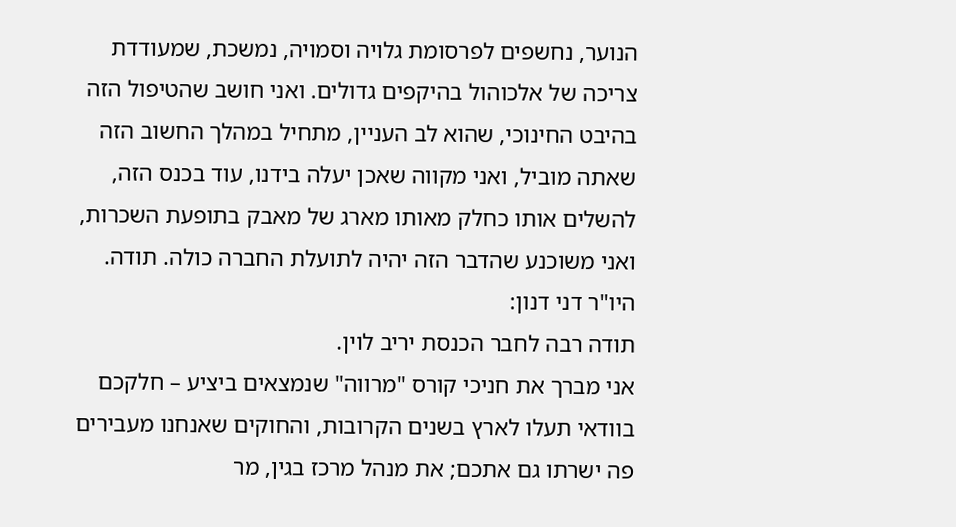הנוער, נחשפים לפרסומת גלויה וסמויה, נמשכת, שמעודדת צריכה של אלכוהול בהיקפים גדולים. ואני חושב שהטיפול הזה בהיבט החינוכי, שהוא לב העניין, מתחיל במהלך החשוב הזה שאתה מוביל, ואני מקווה שאכן יעלה בידנו, עוד בכנס הזה, להשלים אותו כחלק מאותו מארג של מאבק בתופעת השכרות, ואני משוכנע שהדבר הזה יהיה לתועלת החברה כולה. תודה.
היו"ר דני דנון:
תודה רבה לחבר הכנסת יריב לוין.
אני מברך את חניכי קורס "מרווה" שנמצאים ביציע – חלקכם בוודאי תעלו לארץ בשנים הקרובות, והחוקים שאנחנו מעבירים פה ישרתו גם אתכם; את מנהל מרכז בגין, מר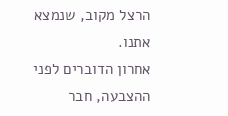הרצל מקוב, שנמצא אתנו.
אחרון הדוברים לפני ההצבעה, חבר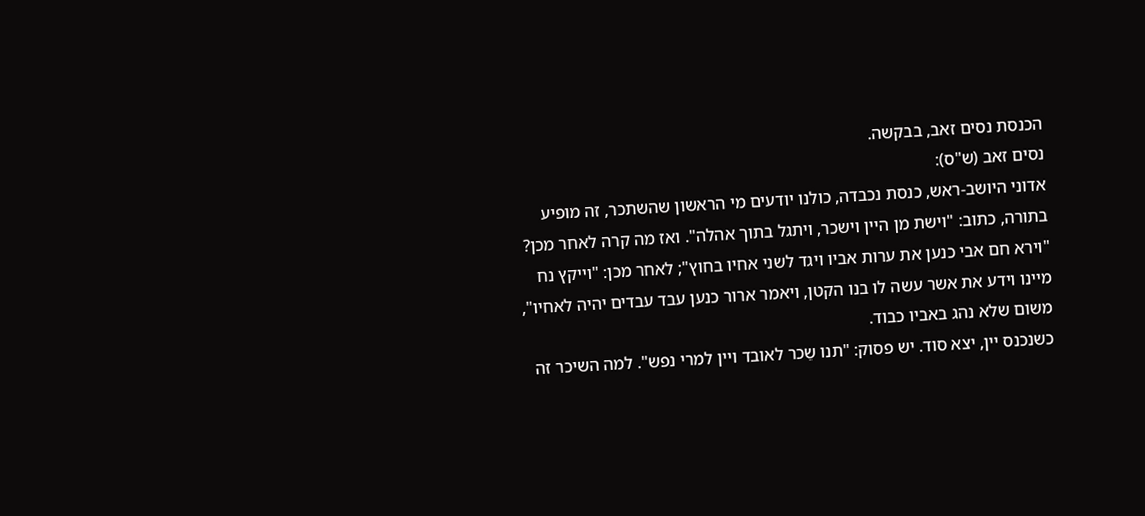הכנסת נסים זאב, בבקשה.
נסים זאב (ש"ס):
אדוני היושב-ראש, כנסת נכבדה, כולנו יודעים מי הראשון שהשתכר, זה מופיע בתורה, כתוב: "וישת מן היין וישכר, ויתגל בתוך אהלה". ואז מה קרה לאחר מכן? "וירא חם אבי כנען את ערות אביו ויגד לשני אחיו בחוץ"; לאחר מכן: "וייקץ נח מיינו וידע את אשר עשה לו בנו הקטן, ויאמר ארור כנען עבד עבדים יהיה לאחיו", משום שלא נהג באביו כבוד.
כשנכנס יין, יצא סוד. יש פסוק: "תנו שֵכר לאובד ויין למרי נפש". למה השיכר זה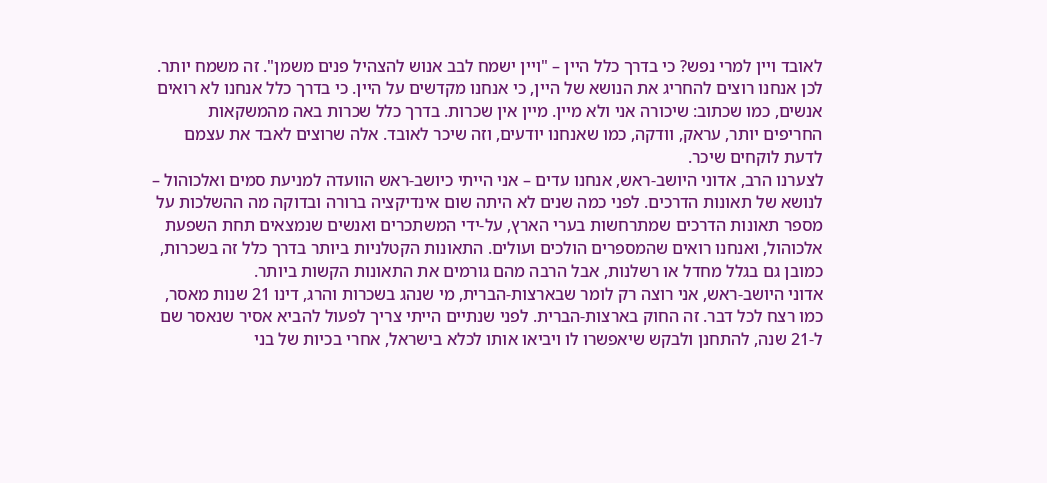לאובד ויין למרי נפש? כי בדרך כלל היין – "ויין ישמח לבב אנוש להצהיל פנים משמן". זה משמח יותר. לכן אנחנו רוצים להחריג את הנושא של היין, כי אנחנו מקדשים על היין. כי בדרך כלל אנחנו לא רואים אנשים, כמו שכתוב: שיכורה אני ולא מיין. מיין אין שכרות. בדרך כלל שכרות באה מהמשקאות החריפים יותר, עראק, וודקה, כמו שאנחנו יודעים, וזה שיכר לאובד. אלה שרוצים לאבד את עצמם לדעת לוקחים שיכר.
לצערנו הרב, אדוני היושב-ראש, אנחנו עדים – אני הייתי כיושב-ראש הוועדה למניעת סמים ואלכוהול – לנושא של תאונות הדרכים. לפני כמה שנים לא היתה שום אינדיקציה ברורה ובדוקה מה ההשלכות על מספר תאונות הדרכים שמתרחשות בערי הארץ, על-ידי המשתכרים ואנשים שנמצאים תחת השפעת אלכוהול, ואנחנו רואים שהמספרים הולכים ועולים. התאונות הקטלניות ביותר בדרך כלל זה בשכרות, כמובן גם בגלל מחדל או רשלנות, אבל הרבה מהם גורמים את התאונות הקשות ביותר.
אדוני היושב-ראש, אני רוצה רק לומר שבארצות-הברית, מי שנהג בשכרות והרג, דינו 21 שנות מאסר, כמו רצח לכל דבר. זה החוק בארצות-הברית. לפני שנתיים הייתי צריך לפעול להביא אסיר שנאסר שם ל-21 שנה, להתחנן ולבקש שיאפשרו לו ויביאו אותו לכלא בישראל, אחרי בכיות של בני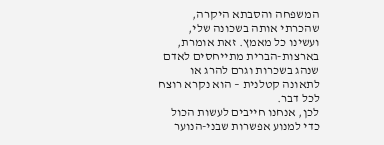המשפחה והסבתא היקרה, שהכרתי אותה בשכונה שלי, ועשינו כל מאמץ. זאת אומרת, בארצות-הברית מתייחסים לאדם שנהג בשכרות וגרם להרג או לתאונה קטלנית – הוא נקרא רוצח לכל דבר.
לכן, אנחנו חייבים לעשות הכול כדי למנוע אפשרות שבני-הנוער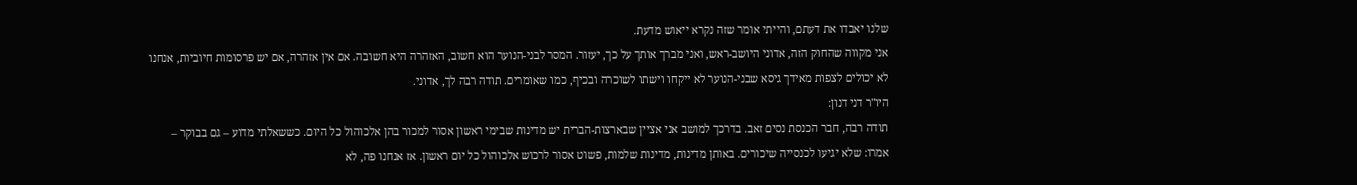שלנו יאבדו את דעתם, והייתי אומר שזה נקרא ייאוש מדעת.
אני מקווה שהחוק הזה, אדוני היושב-ראש, ואני מברך אותך על כך, יעזור. המסר לבני-הנוער הוא חשוב, האזהרה היא חשובה. אם אין אזהרה, אם יש פרסומות חיוביות, אנחנו לא יכולים לצפות מאידך גיסא שבני-הנוער לא ייקחו וישתו לשוכרה ובכיף, כמו שאומרים. תודה רבה לך, אדוני.
היו"ר דני דנון:
תודה רבה, חבר הכנסת נסים זאב. בדרכך למושב אני אציין שבארצות-הברית יש מדינות שבימי ראשון אסור למכור בהן אלכוהול כל היום. כששאלתי מדוע – גם בבוקר – אמרו: שלא יגיעו לכנסייה שיכורים. באותן מדינות, מדינות שלמות, פשוט אסור לרכוש אלכוהול כל יום ראשון. אז אנחנו פה, לא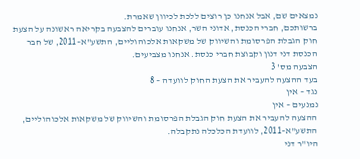נמצאים שם, אבל אנחנו כן רוצים ללכת לכיוון שאמרת.
ברשותכם, חברי הכנסת, אדוני השר, אנחנו עוברים להצבעה בקריאה ראשונה על הצעת חוק הגבלת הפרסומת והשיווק של משקאות אלכוהוליים, התשע"א–2011, של חבר הכנסת דני דנון וקבוצת חברי כנסת. אנחנו מצביעים.
הצבעה מס' 3
בעד ההצעה להעביר את הצעת החוק לוועדה – 8
נגד – אין
נמנעים – אין
ההצעה להעביר את הצעת חוק הגבלת הפרסומת והשיווק של משקאות אלכוהוליים, התשע"א–2011, לוועדת הכלכלה נתקבלה.
היו"ר דני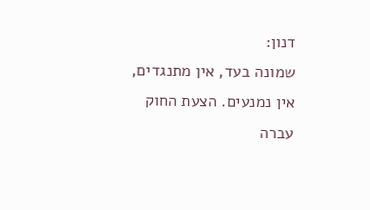דנון:
שמונה בעד, אין מתנגדים, אין נמנעים. הצעת החוק עברה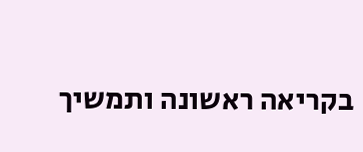בקריאה ראשונה ותמשיך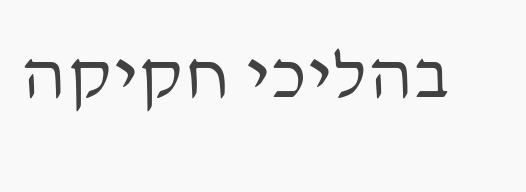בהליכי חקיקה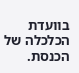בוועדת הכלכלה של הכנסת.